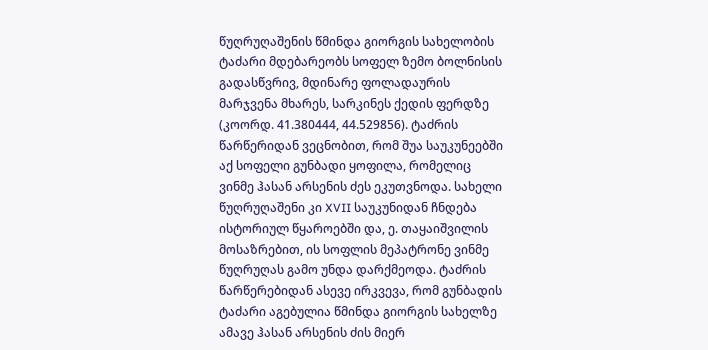წუღრუღაშენის წმინდა გიორგის სახელობის ტაძარი მდებარეობს სოფელ ზემო ბოლნისის გადასწვრივ, მდინარე ფოლადაურის მარჯვენა მხარეს, სარკინეს ქედის ფერდზე (კოორდ. 41.380444, 44.529856). ტაძრის წარწერიდან ვეცნობით, რომ შუა საუკუნეებში აქ სოფელი გუნბადი ყოფილა, რომელიც ვინმე ჰასან არსენის ძეს ეკუთვნოდა. სახელი წუღრუღაშენი კი XVII საუკუნიდან ჩნდება ისტორიულ წყაროებში და, ე. თაყაიშვილის მოსაზრებით, ის სოფლის მეპატრონე ვინმე წუღრუღას გამო უნდა დარქმეოდა. ტაძრის წარწერებიდან ასევე ირკვევა, რომ გუნბადის ტაძარი აგებულია წმინდა გიორგის სახელზე ამავე ჰასან არსენის ძის მიერ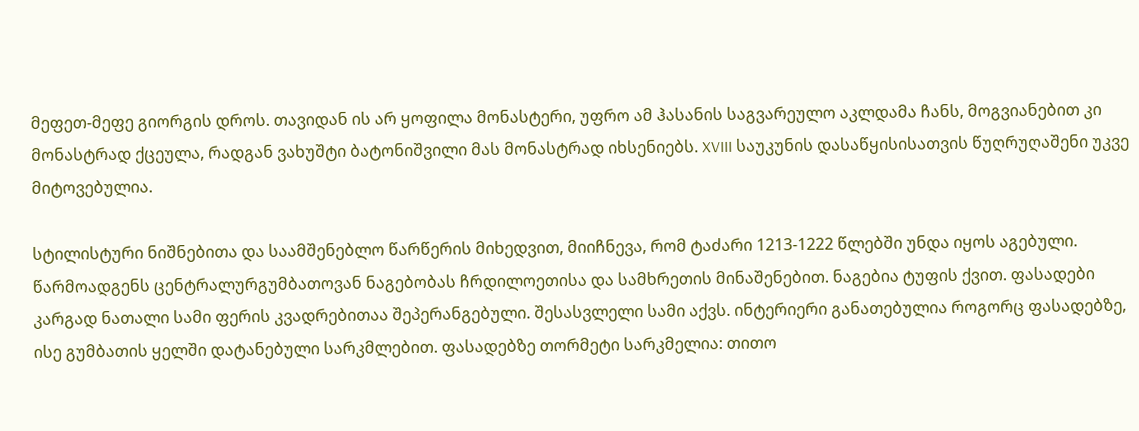მეფეთ-მეფე გიორგის დროს. თავიდან ის არ ყოფილა მონასტერი, უფრო ამ ჰასანის საგვარეულო აკლდამა ჩანს, მოგვიანებით კი მონასტრად ქცეულა, რადგან ვახუშტი ბატონიშვილი მას მონასტრად იხსენიებს. XVIII საუკუნის დასაწყისისათვის წუღრუღაშენი უკვე მიტოვებულია.

სტილისტური ნიშნებითა და საამშენებლო წარწერის მიხედვით, მიიჩნევა, რომ ტაძარი 1213-1222 წლებში უნდა იყოს აგებული. წარმოადგენს ცენტრალურგუმბათოვან ნაგებობას ჩრდილოეთისა და სამხრეთის მინაშენებით. ნაგებია ტუფის ქვით. ფასადები კარგად ნათალი სამი ფერის კვადრებითაა შეპერანგებული. შესასვლელი სამი აქვს. ინტერიერი განათებულია როგორც ფასადებზე, ისე გუმბათის ყელში დატანებული სარკმლებით. ფასადებზე თორმეტი სარკმელია: თითო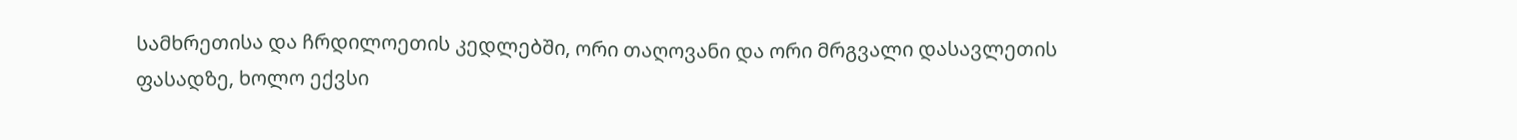სამხრეთისა და ჩრდილოეთის კედლებში, ორი თაღოვანი და ორი მრგვალი დასავლეთის ფასადზე, ხოლო ექვსი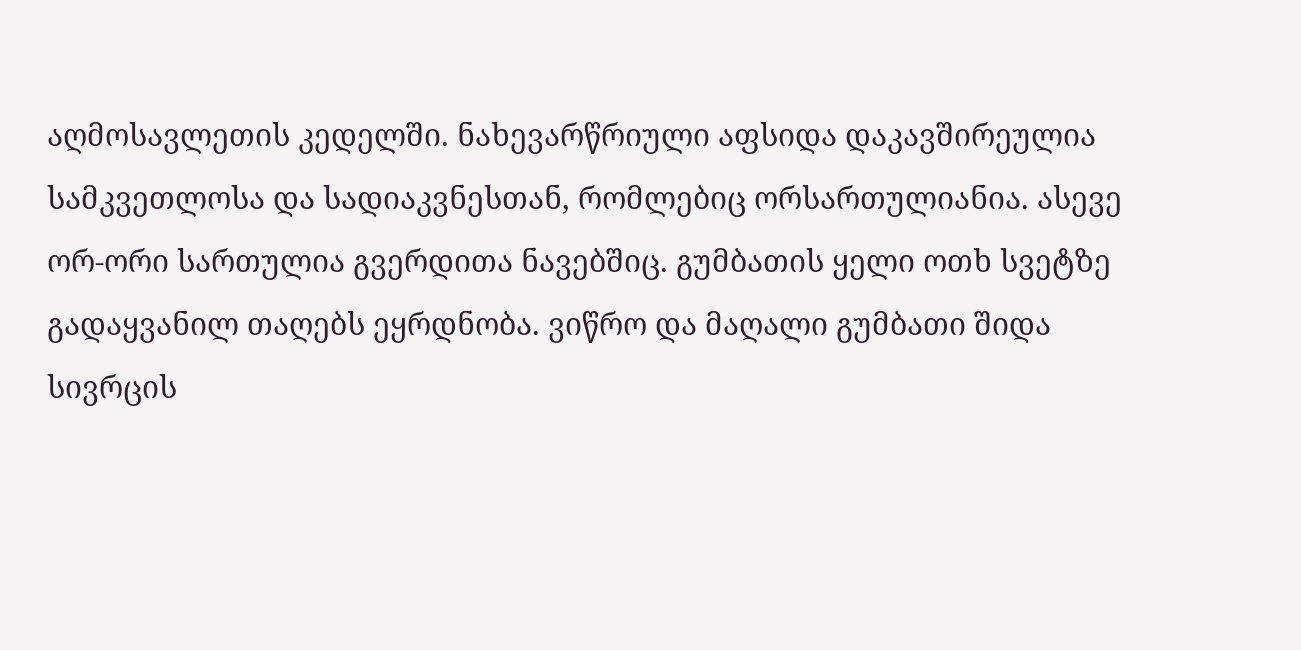აღმოსავლეთის კედელში. ნახევარწრიული აფსიდა დაკავშირეულია სამკვეთლოსა და სადიაკვნესთან, რომლებიც ორსართულიანია. ასევე ორ-ორი სართულია გვერდითა ნავებშიც. გუმბათის ყელი ოთხ სვეტზე გადაყვანილ თაღებს ეყრდნობა. ვიწრო და მაღალი გუმბათი შიდა სივრცის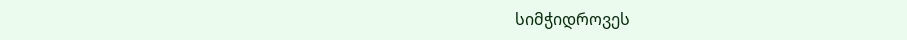სიმჭიდროვეს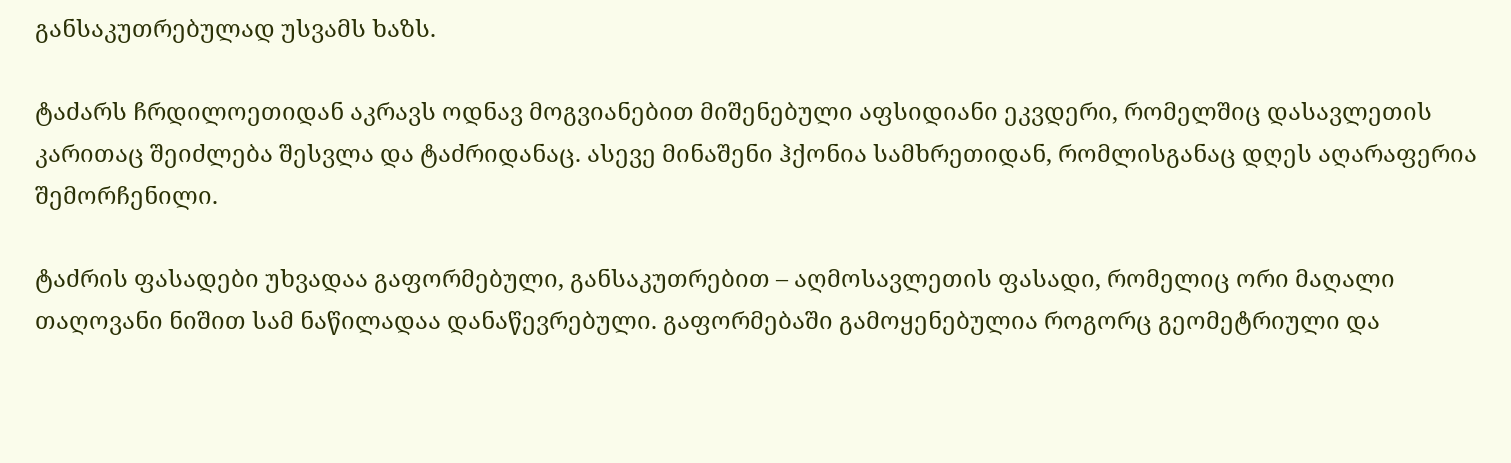განსაკუთრებულად უსვამს ხაზს.

ტაძარს ჩრდილოეთიდან აკრავს ოდნავ მოგვიანებით მიშენებული აფსიდიანი ეკვდერი, რომელშიც დასავლეთის კარითაც შეიძლება შესვლა და ტაძრიდანაც. ასევე მინაშენი ჰქონია სამხრეთიდან, რომლისგანაც დღეს აღარაფერია შემორჩენილი.

ტაძრის ფასადები უხვადაა გაფორმებული, განსაკუთრებით – აღმოსავლეთის ფასადი, რომელიც ორი მაღალი თაღოვანი ნიშით სამ ნაწილადაა დანაწევრებული. გაფორმებაში გამოყენებულია როგორც გეომეტრიული და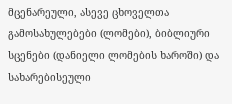მცენარეული, ასევე ცხოველთა გამოსახულებები (ლომები), ბიბლიური სცენები (დანიელი ლომების ხაროში) და სახარებისეული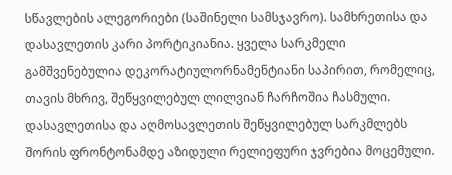სწავლების ალეგორიები (საშინელი სამსჯავრო). სამხრეთისა და დასავლეთის კარი პორტიკიანია. ყველა სარკმელი გამშვენებულია დეკორატიულორნამენტიანი საპირით, რომელიც, თავის მხრივ, შეწყვილებულ ლილვიან ჩარჩოშია ჩასმული. დასავლეთისა და აღმოსავლეთის შეწყვილებულ სარკმლებს შორის ფრონტონამდე აზიდული რელიეფური ჯვრებია მოცემული.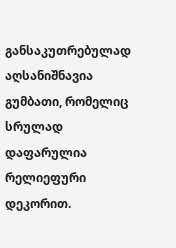განსაკუთრებულად აღსანიშნავია გუმბათი, რომელიც სრულად დაფარულია რელიეფური დეკორით.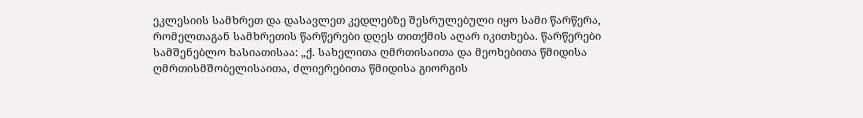ეკლესიის სამხრეთ და დასავლეთ კედლებზე შესრულებული იყო სამი წარწერა, რომელთაგან სამხრეთის წარწერები დღეს თითქმის აღარ იკითხება. წარწერები სამშენებლო ხასიათისაა: „ქ. სახელითა ღმრთისაითა და მეოხებითა წმიდისა ღმრთისმშობელისაითა, ძლიერებითა წმიდისა გიორგის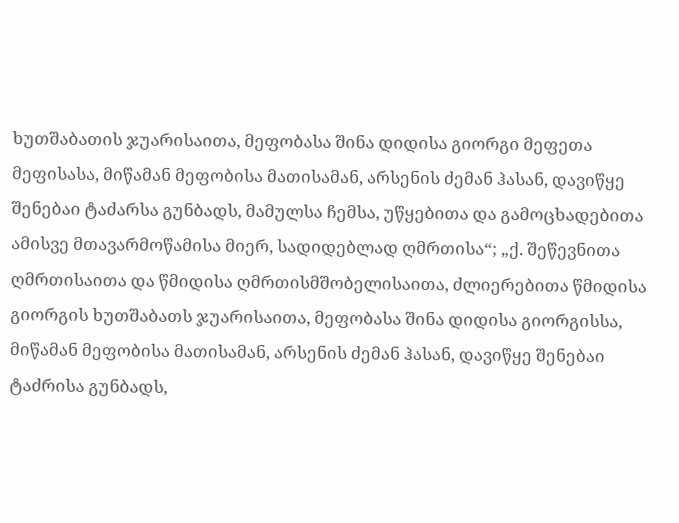ხუთშაბათის ჯუარისაითა, მეფობასა შინა დიდისა გიორგი მეფეთა მეფისასა, მიწამან მეფობისა მათისამან, არსენის ძემან ჰასან, დავიწყე შენებაი ტაძარსა გუნბადს, მამულსა ჩემსა, უწყებითა და გამოცხადებითა ამისვე მთავარმოწამისა მიერ, სადიდებლად ღმრთისა“; „ქ. შეწევნითა ღმრთისაითა და წმიდისა ღმრთისმშობელისაითა, ძლიერებითა წმიდისა გიორგის ხუთშაბათს ჯუარისაითა, მეფობასა შინა დიდისა გიორგისსა, მიწამან მეფობისა მათისამან, არსენის ძემან ჰასან, დავიწყე შენებაი ტაძრისა გუნბადს,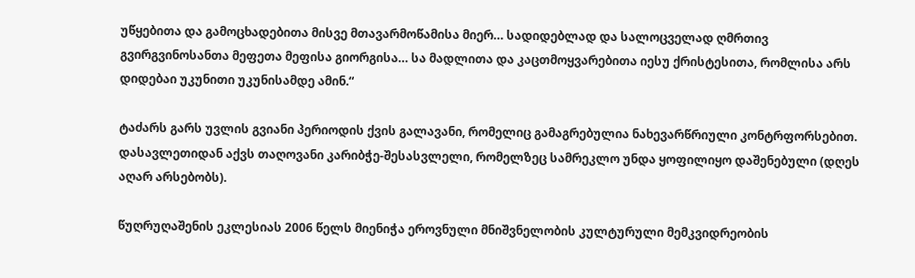უწყებითა და გამოცხადებითა მისვე მთავარმოწამისა მიერ… სადიდებლად და სალოცველად ღმრთივ გვირგვინოსანთა მეფეთა მეფისა გიორგისა… სა მადლითა და კაცთმოყვარებითა იესუ ქრისტესითა, რომლისა არს დიდებაი უკუნითი უკუნისამდე ამინ.“

ტაძარს გარს უვლის გვიანი პერიოდის ქვის გალავანი, რომელიც გამაგრებულია ნახევარწრიული კონტრფორსებით. დასავლეთიდან აქვს თაღოვანი კარიბჭე-შესასვლელი, რომელზეც სამრეკლო უნდა ყოფილიყო დაშენებული (დღეს აღარ არსებობს).

წუღრუღაშენის ეკლესიას 2006 წელს მიენიჭა ეროვნული მნიშვნელობის კულტურული მემკვიდრეობის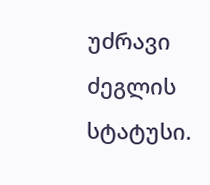უძრავი ძეგლის სტატუსი.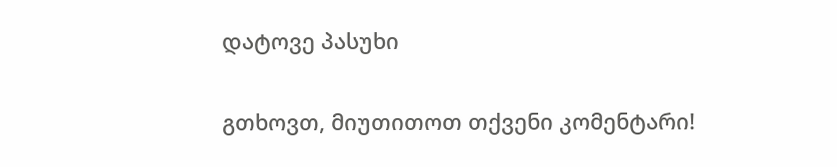დატოვე პასუხი

გთხოვთ, მიუთითოთ თქვენი კომენტარი!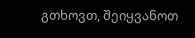გთხოვთ, შეიყვანოთ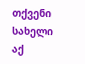თქვენი სახელი აქ